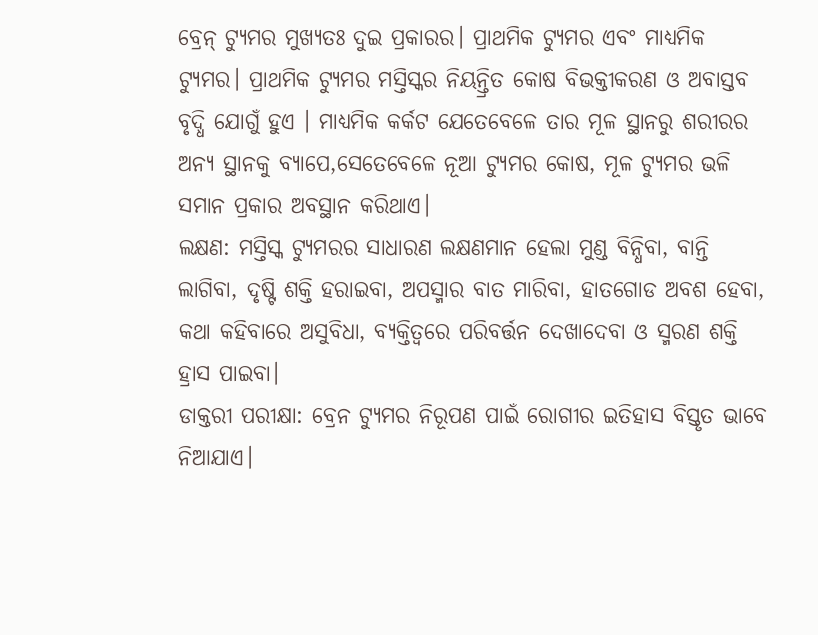ବ୍ରେନ୍ ଟ୍ୟୁମର ମୁଖ୍ୟତଃ ଦୁଇ ପ୍ରକାରର। ପ୍ରାଥମିକ ଟ୍ୟୁମର ଏବଂ ମାଧ୍ୟମିକ ଟ୍ୟୁମର। ପ୍ରାଥମିକ ଟ୍ୟୁମର ମସ୍ତିସ୍କର ନିୟନ୍ତ୍ରିତ କୋଷ ବିଭକ୍ତୀକରଣ ଓ ଅବାସ୍ତବ ବୃଦ୍ଧି ଯୋଗୁଁ ହୁଏ । ମାଧ୍ୟମିକ କର୍କଟ ଯେତେବେଳେ ତାର ମୂଳ ସ୍ଥାନରୁ ଶରୀରର ଅନ୍ୟ ସ୍ଥାନକୁ ବ୍ୟାପେ,ସେତେବେଳେ ନୂଆ ଟ୍ୟୁମର କୋଷ, ମୂଳ ଟ୍ୟୁମର ଭଳି ସମାନ ପ୍ରକାର ଅବସ୍ଥାନ କରିଥାଏ।
ଲକ୍ଷଣ: ମସ୍ତିସ୍କ ଟ୍ୟୁମରର ସାଧାରଣ ଲକ୍ଷଣମାନ ହେଲା ମୁଣ୍ଡ ବିନ୍ଧିବା, ବାନ୍ତି ଲାଗିବା, ଦୃଷ୍ଟି ଶକ୍ତି ହରାଇବା, ଅପସ୍ମାର ବାତ ମାରିବା, ହାତଗୋଡ ଅବଶ ହେବା, କଥା କହିବାରେ ଅସୁବିଧା, ବ୍ୟକ୍ତିତ୍ୱରେ ପରିବର୍ତ୍ତନ ଦେଖାଦେବା ଓ ସ୍ମରଣ ଶକ୍ତି ହ୍ରାସ ପାଇବା।
ଡାକ୍ତରୀ ପରୀକ୍ଷା: ବ୍ରେନ ଟ୍ୟୁମର ନିରୂପଣ ପାଇଁ ରୋଗୀର ଇତିହାସ ବିସ୍ତୃତ ଭାବେ ନିଆଯାଏ।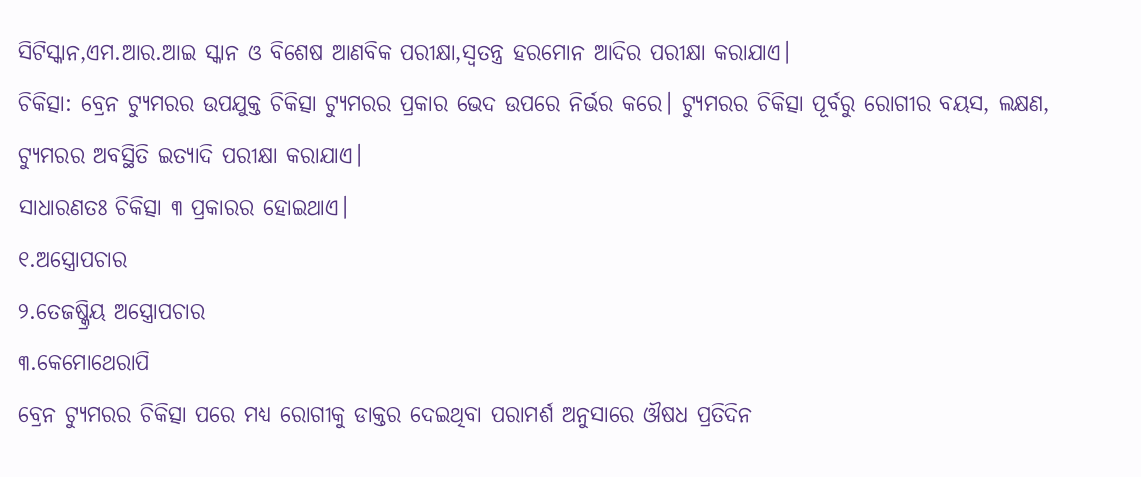ସିଟିସ୍କାନ,ଏମ.ଆର.ଆଇ ସ୍କାନ ଓ ବିଶେଷ ଆଣବିକ ପରୀକ୍ଷା,ସ୍ୱତନ୍ତ୍ର ହରମୋନ ଆଦିର ପରୀକ୍ଷା କରାଯାଏ।
ଚିକିତ୍ସା: ବ୍ରେନ ଟ୍ୟୁମରର ଉପଯୁକ୍ତ ଚିକିତ୍ସା ଟ୍ୟୁମରର ପ୍ରକାର ଭେଦ ଉପରେ ନିର୍ଭର କରେ। ଟ୍ୟୁମରର ଚିକିତ୍ସା ପୂର୍ବରୁ ରୋଗୀର ବୟସ, ଲକ୍ଷଣ, ଟ୍ୟୁମରର ଅବସ୍ଥିତି ଇତ୍ୟାଦି ପରୀକ୍ଷା କରାଯାଏ।
ସାଧାରଣତଃ ଚିକିତ୍ସା ୩ ପ୍ରକାରର ହୋଇଥାଏ।
୧.ଅସ୍ତ୍ରୋପଚାର
୨.ତେଜଷ୍କ୍ରିୟ ଅସ୍ତ୍ରୋପଚାର
୩.କେମୋଥେରାପି
ବ୍ରେନ ଟ୍ୟୁମରର ଚିକିତ୍ସା ପରେ ମଧ୍ୟ ରୋଗୀକୁ ଡାକ୍ତର ଦେଇଥିବା ପରାମର୍ଶ ଅନୁସାରେ ଔଷଧ ପ୍ରତିଦିନ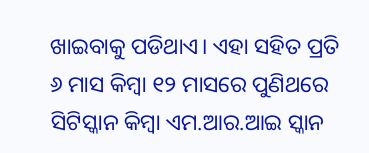ଖାଇବାକୁ ପଡିଥାଏ। ଏହା ସହିତ ପ୍ରତି ୬ ମାସ କିମ୍ବା ୧୨ ମାସରେ ପୁଣିଥରେ ସିଟିସ୍କାନ କିମ୍ବା ଏମ.ଆର.ଆଇ ସ୍କାନ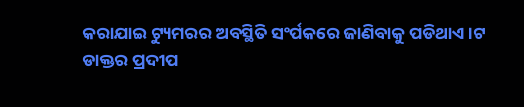କରାଯାଇ ଟ୍ୟୁମରର ଅବସ୍ଥିତି ସଂର୍ପକରେ ଜାଣିବାକୁ ପଡିଥାଏ।ଟ
ଡାକ୍ତର ପ୍ରଦୀପ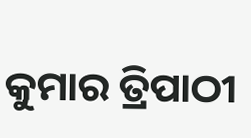କୁମାର ତ୍ରିପାଠୀ